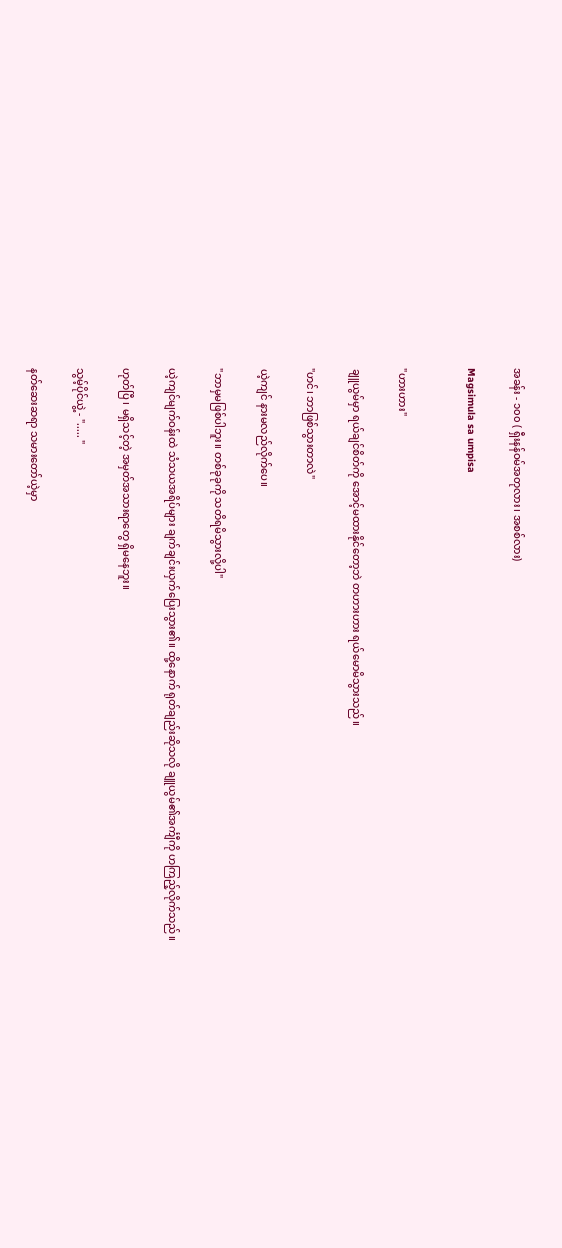အခန်း - ၁၀၀ ( ရှီးနန်ဝမ်အတုလား၊ အစစ်လား)

Magsimula sa umpisa


"ဟားဟား"

ချူယွမ်မှာ ရယ်ချင်စိတ်ကို အောင့်မထားနိုင်တော့ဘဲ တဟားဟား ရယ်မောမိသွားသည်။

"ဟင်၊ ဘာဖြစ်သွားတာလဲ"

ယဲ့ကျင် နားမလည်လိုက်ပေ။

"ဘာမှမဖြစ်ပါဘူး။ တစ်ခုခုကို သတိရမိသွားလို့ပါ"

ယဲ့ကျင်မျက်ဝန်းထဲ သံသယအရိပ်များ ချက်ချင်းယှက်ပြေးသွား၏။ ထို့နောက် ရုတ်ချည်းဆိုသလို ချူယွမ်၏အင်္ကျီကို ဟကြည့်လိုက်သည်။

ဟုတ်ပြီ ၊ မရှိသင့်တဲ့ အမှတ်အသားရာတွေ ရှိမနေဘူး။

သွမ့်ပိုင်ယွဲ့ - "..... "

နတ်ဆေးဆရာ သမားတော်ယဲ့မှာ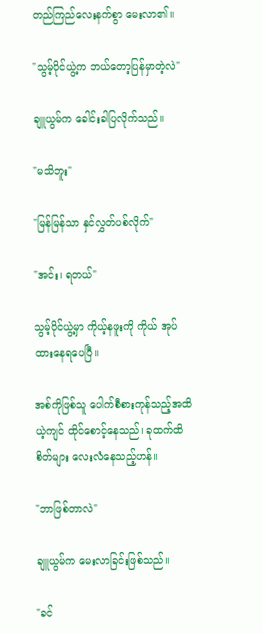တည်ကြည်လေးနက်စွာ မေးလာ၏။

"သွမ့်ပိုင်ယွဲ့က ဘယ်တော့ပြန်မှာတဲ့လဲ"

ချူယွမ်က ခေါင်းခါပြလိုက်သည်။

"မသိဘူး"

"မြန်မြန်သာ နှင်လွှတ်ပစ်လိုက်"

"အင်း၊ ရတယ်"

သွမ့်ပိုင်ယွဲ့မှာ ကိုယ့်နဖူးကို ကိုယ် အုပ်ထားနေရပေပြီ။

အစ်ကိုဖြစ်သူ ပေါက်စီစားကုန်သည့်အထိ ယဲ့ကျင် ထိုင်စောင့်နေသည်၊ ခုထက်ထိ စိတ်များ လေးလံနေသည့်ဟန်။

"ဘာဖြစ်တာလဲ"

ချူယွမ်က မေးလာခြင်းဖြစ်သည်။

"ခင်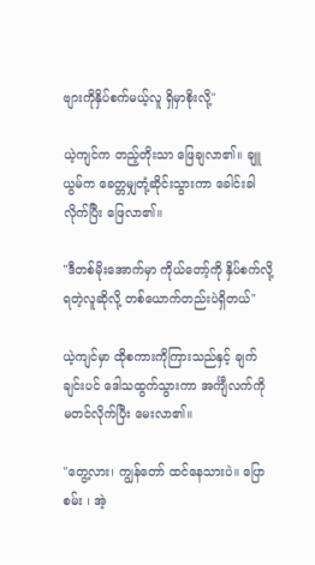ဗျားကိုနှိပ်စက်မယ့်လူ ရှိမှာစိုးလို့"

ယဲ့ကျင်က တည့်တိုးသာ ဖြေချလာ၏။ ချူယွမ်က ခေတ္တမျှတုံ့ဆိုင်းသွားကာ ခေါင်းခါလိုက်ပြီး ဖြေလာ၏။

"ဒီတစ်မိုးအောက်မှာ ကိုယ်တော့်ကို နှိပ်စက်လို့ရတဲ့လူဆိုလို့ တစ်ယောက်တည်းပဲရှိတယ်"

ယဲ့ကျင်မှာ ထိုစကားကိုကြားသည်နှင့် ချက်ချင်းပင် ဒေါသထွက်သွားကာ အင်္ကျီလက်ကို မတင်လိုက်ပြီး မေးလာ၏။

"တွေ့လား၊ ကျွန်တော် ထင်နေသားပဲ။ ပြောစမ်း ၊ အဲ့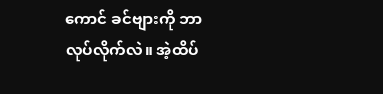ကောင် ခင်ဗျားကို ဘာလုပ်လိုက်လဲ။ အဲ့ထိပ်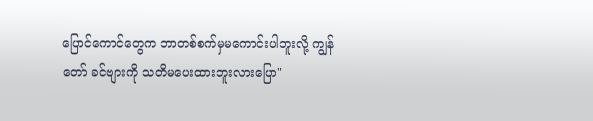ပြောင်ကောင်တွေက ဘာတစ်စက်မှမကောင်းပါဘူးလို့ ကျွန်တော် ခင်ဗျားကို သတိမပေးထားဘူးလားပြော"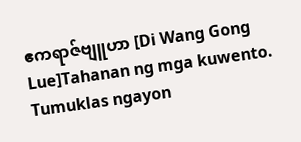ဧကရာဇ်ဗျူဟာ [Di Wang Gong Lue]Tahanan ng mga kuwento. Tumuklas ngayon